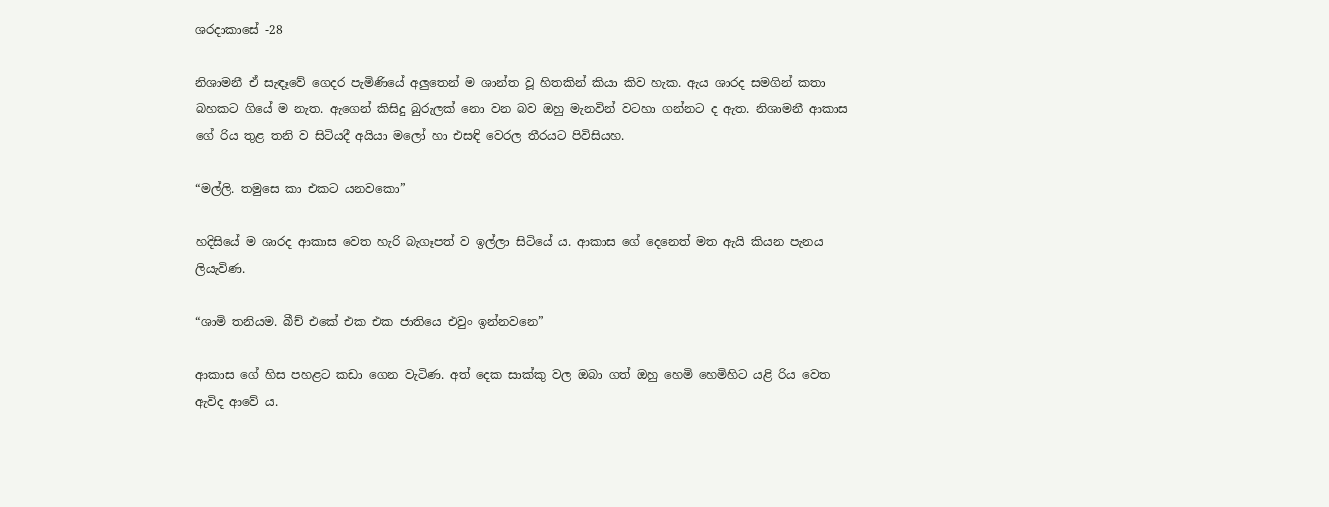ශරදාකාසේ -28

නිශාමනී ඒ සැඳෑවේ ගෙදර පැමිණියේ අලුතෙන් ම ශාන්ත වූ හිතකින් කියා කිව හැක. ඇය ශාරද සමගින් කතා බහකට ගියේ ම නැත. ඇගෙන් කිසිදු බුරුලක් නො වන බව ඔහු මැනවින් වටහා ගන්නට ද ඇත. නිශාමනී ආකාස ගේ රිය තුළ තනි ව සිටියදී අයියා මලෝ හා එසඳි වෙරල තීරයට පිවිසියහ.

“මල්ලි. තමුසෙ කා එකට යනවකො”

හදිසියේ ම ශාරද ආකාස වෙත හැරි බැගෑපත් ව ඉල්ලා සිටියේ ය. ආකාස ගේ දෙනෙත් මත ඇයි කියන පැනය ලියැවිණ.

“ශාමි තනියම. බීච් එකේ එක එක ජාතියෙ එවුං ඉන්නවනෙ”

ආකාස ගේ හිස පහළට කඩා ගෙන වැටිණ. අත් දෙක සාක්කු වල ඔබා ගත් ඔහු හෙමි හෙමිහිට යළි රිය වෙත ඇවිද ආවේ ය.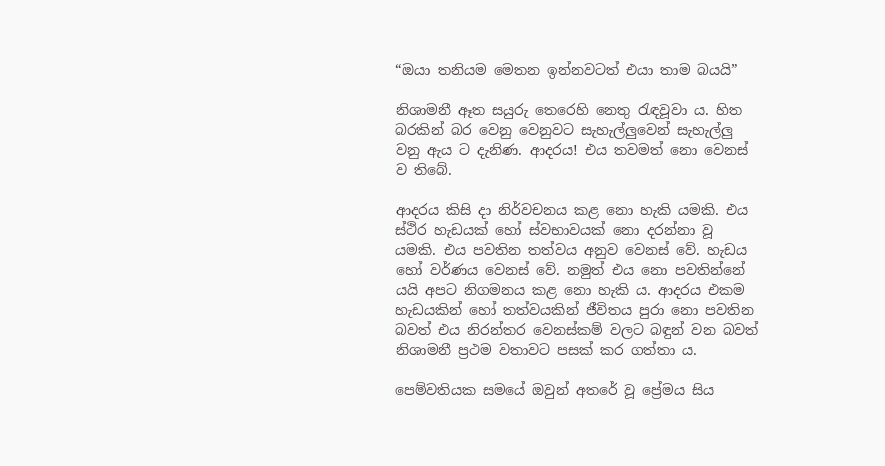“ඔයා තනියම මෙතන ඉන්නවටත් එයා තාම බයයි”

නිශාමනී ඈත සයුරු තෙරෙහි නෙතු රැඳවූවා ය. හිත බරකින් බර වෙනු වෙනුවට සැහැල්ලුවෙන් සැහැල්ලු වනු ඇය ට දැනිණ. ආදරය! එය තවමත් නො වෙනස් ව තිබේ.

ආදරය කිසි දා නිර්වචනය කළ නො හැකි යමකි. එය ස්ථිර හැඩයක් හෝ ස්වභාවයක් නො දරන්නා වූ යමකි. එය පවතින තත්වය අනුව වෙනස් වේ. හැඩය හෝ වර්ණය වෙනස් වේ. නමුත් එය නො පවතින්නේ යයි අපට නිගමනය කළ නො හැකි ය. ආදරය එකම හැඩයකින් හෝ තත්වයකින් ජීවිතය පුරා නො පවතින බවත් එය නිරන්තර වෙනස්කම් වලට බඳුන් වන බවත් නිශාමනී ප්‍රථම වතාවට පසක් කර ගත්තා ය.

පෙම්වතියක සමයේ ඔවුන් අතරේ වූ ප්‍රේමය සිය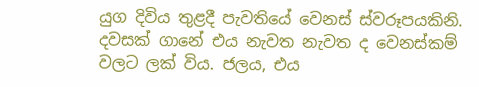යුග දිවිය තුළදී පැවතියේ වෙනස් ස්වරූපයකිනි. දවසක් ගානේ එය නැවත නැවත ද වෙනස්කම් වලට ලක් විය. ජලය, එය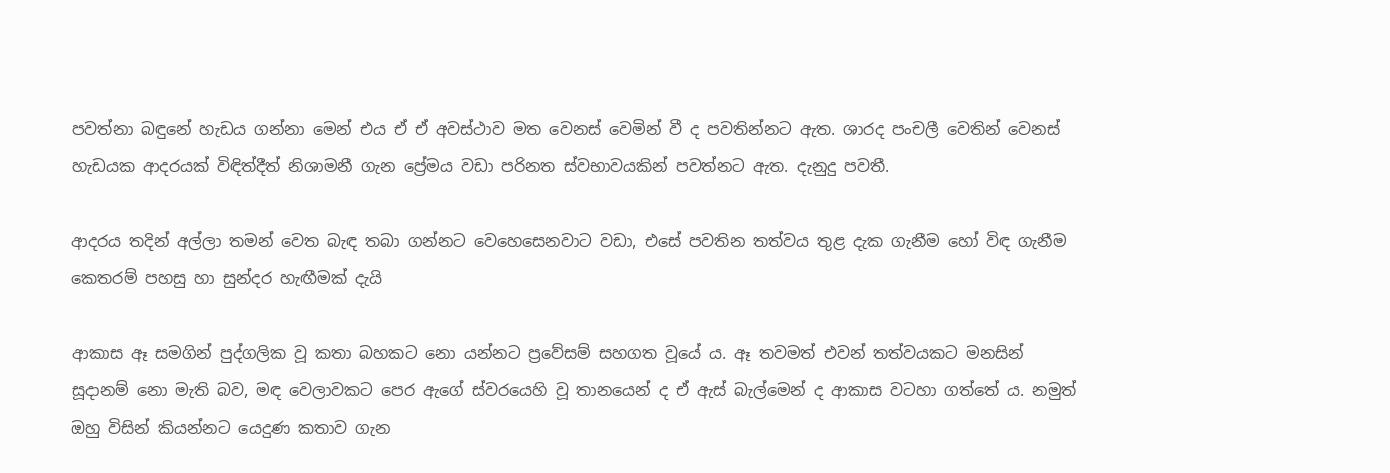පවත්නා බඳුනේ හැඩය ගන්නා මෙන් එය ඒ ඒ අවස්ථාව මත වෙනස් වෙමින් වී ද පවතින්නට ඇත. ශාරද පංචලී වෙතින් වෙනස් හැඩයක ආදරයක් විඳිත්දීත් නිශාමනී ගැන ප්‍රේමය වඩා පරිනත ස්වභාවයකින් පවත්නට ඇත. දැනුදු පවතී.

ආදරය තදින් අල්ලා තමන් වෙත බැඳ තබා ගන්නට වෙහෙසෙනවාට වඩා, එසේ පවතින තත්වය තුළ දැක ගැනීම හෝ විඳ ගැනීම කෙතරම් පහසු හා සුන්දර හැඟීමක් දැයි

ආකාස ඈ සමගින් පුද්ගලික වූ කතා බහකට නො යන්නට ප්‍රවේසම් සහගත වූයේ ය. ඈ තවමත් එවන් තත්වයකට මනසින් සූදානම් නො මැති බව, මඳ වෙලාවකට පෙර ඇගේ ස්වරයෙහි වූ තානයෙන් ද ඒ ඇස් බැල්මෙන් ද ආකාස වටහා ගත්තේ ය. නමුත් ඔහු විසින් කියන්නට යෙදුණ කතාව ගැන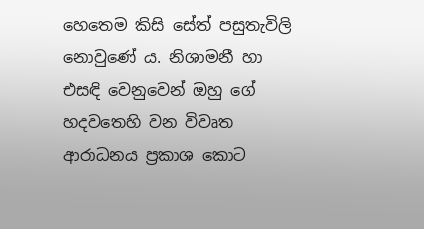හෙතෙම කිසි සේත් පසුතැවිලි නොවුණේ ය. නිශාමනී හා එසඳි වෙනුවෙන් ඔහු ගේ හදවතෙහි වන විවෘත ආරාධනය ප්‍රකාශ කොට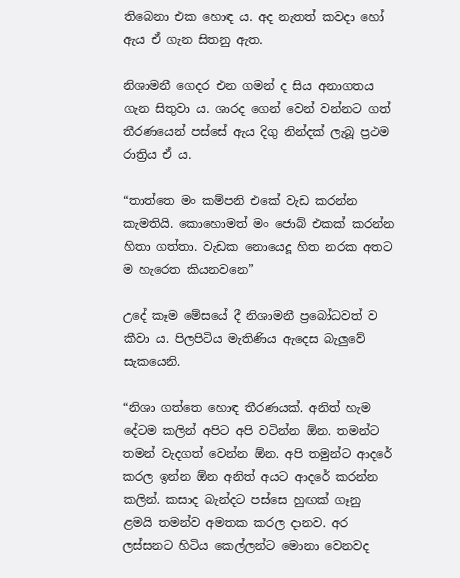තිබෙනා එක හොඳ ය. අද නැතත් කවදා හෝ ඇය ඒ ගැන සිතනු ඇත.

නිශාමනී ගෙදර එන ගමන් ද සිය අනාගතය ගැන සිතුවා ය. ශාරද ගෙන් වෙන් වන්නට ගත් තීරණයෙන් පස්සේ ඇය දිගු නින්දක් ලැබූ ප්‍රථම රාත්‍රිය ඒ ය.

“තාත්තෙ මං කම්පනි එකේ වැඩ කරන්න කැමතියි. කොහොමත් මං ජොබ් එකක් කරන්න හිතා ගත්තා. වැඩක නොයෙදූ හිත නරක අතට ම හැරෙත කියනවනෙ”

උදේ කෑම මේසයේ දී නිශාමනී ප්‍රබෝධවත් ව කීවා ය. පිලපිටිය මැතිණිය ඇදෙස බැලුවේ සැකයෙනි.

“නිශා ගත්තෙ හොඳ තීරණයක්. අනිත් හැම දේටම කලින් අපිට අපි වටින්න ඕන. තමන්ට තමන් වැදගත් වෙන්න ඕන. අපි තමුන්ට ආදරේ කරල ඉන්න ඕන අනිත් අයට ආදරේ කරන්න කලින්. කසාද බැන්දට පස්සෙ හුඟක් ගෑනු ළමයි තමන්ව අමතක කරල දානව. අර ලස්සනට හිටිය කෙල්ලන්ට මොනා වෙනවද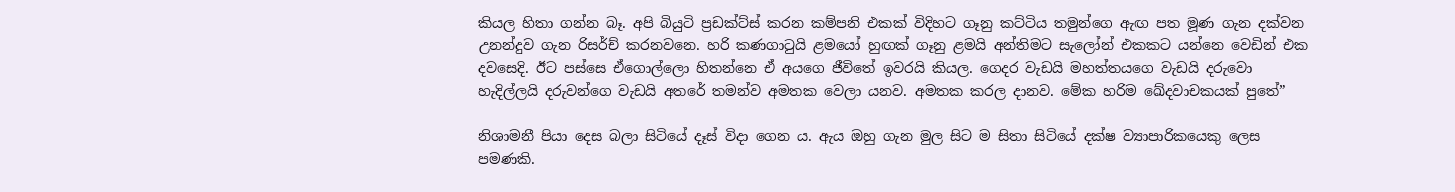කියල හිතා ගන්න බෑ. අපි බියුටි ප්‍රඩක්ට්ස් කරන කම්පනි එකක් විදිහට ගෑනු කට්ටිය තමුන්ගෙ ඇඟ පත මූණ ගැන දක්වන උනන්දුව ගැන රිසර්ච් කරනවනෙ. හරි කණගාටුයි ළමයෝ හුඟක් ගෑනු ළමයි අන්තිමට සැලෝන් එකකට යන්නෙ වෙඩින් එක දවසෙදි. ඊට පස්සෙ ඒගොල්ලො හිතන්නෙ ඒ අයගෙ ජීවිතේ ඉවරයි කියල. ගෙදර වැඩයි මහත්තයගෙ වැඩයි දරුවො හැදිල්ලයි දරුවන්ගෙ වැඩයි අතරේ තමන්ව අමතක වෙලා යනව. අමතක කරල දානව. මේක හරිම ඛේදවාචකයක් පුතේ”

නිශාමනී පියා දෙස බලා සිටියේ දෑස් විදා ගෙන ය. ඇය ඔහු ගැන මුල සිට ම සිතා සිටියේ දක්ෂ ව්‍යාපාරිකයෙකු ලෙස පමණකි.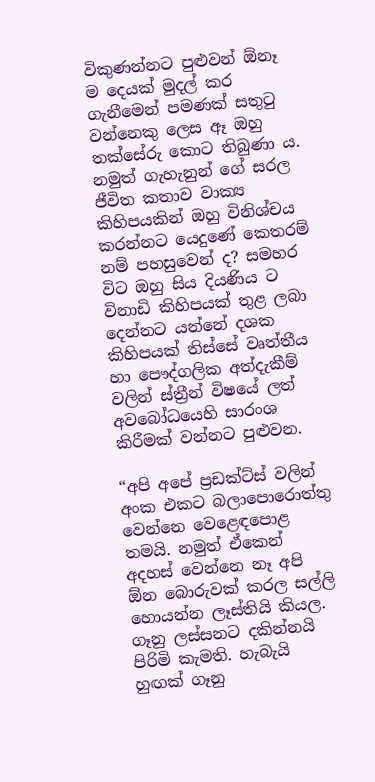විකුණන්නට පුළුවන් ඕනෑ ම දෙයක් මුදල් කර ගැනීමෙන් පමණක් සතුටු වන්නෙකු ලෙස ඈ ඔහු තක්සේරු කොට තිබුණා ය. නමුත් ගැහැනුන් ගේ සරල ජීවිත කතාව වාක්‍ය කිහිපයකින් ඔහු විනිශ්චය කරන්නට යෙදුණේ කෙතරම් නම් පහසුවෙන් ද? සමහර විට ඔහු සිය දියණිය ට විනාඩි කිහිපයක් තුළ ලබා දෙන්නට යන්නේ දශක කිහිපයක් තිස්සේ වෘත්තීය හා පෞද්ගලික අත්දැකීම් වලින් ස්ත්‍රීන් විෂයේ ලත් අවබෝධයෙහි සාරංශ කිරීමක් වන්නට පුළුවන.

“අපි අපේ ප්‍රඩක්ට්ස් වලින් අංක එකට බලාපොරොත්තු වෙන්නෙ වෙළෙඳපොළ තමයි. නමුත් ඒකෙන් අදහස් වෙන්නෙ නෑ අපි ඕන බොරුවක් කරල සල්ලි හොයන්න ලෑස්තියි කියල. ගෑනු ලස්සනට දකින්නයි පිරිමි කැමති. හැබැයි හුඟක් ගෑනු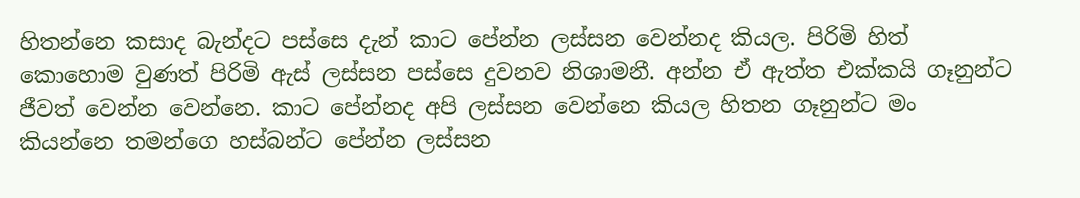හිතන්නෙ කසාද බැන්දට පස්සෙ දැන් කාට පේන්න ලස්සන වෙන්නද කියල. පිරිමි හිත් කොහොම වුණත් පිරිමි ඇස් ලස්සන පස්සෙ දුවනව නිශාමනී. අන්න ඒ ඇත්ත එක්කයි ගෑනුන්ට ජීවත් වෙන්න වෙන්නෙ. කාට පේන්නද අපි ලස්සන වෙන්නෙ කියල හිතන ගෑනුන්ට මං කියන්නෙ තමන්ගෙ හස්බන්ට පේන්න ලස්සන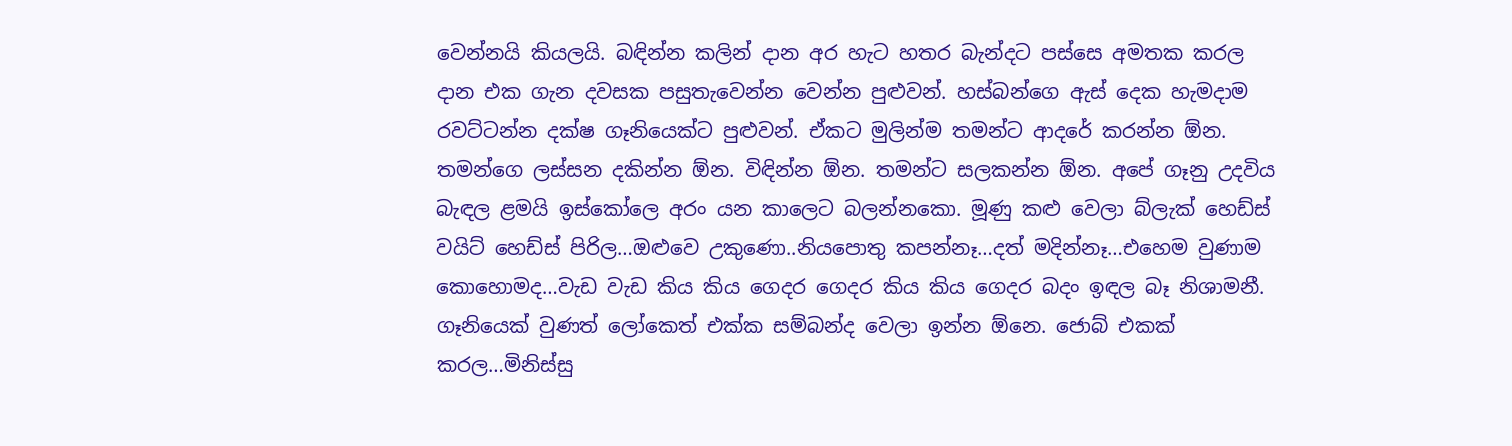වෙන්නයි කියලයි. බඳින්න කලින් දාන අර හැට හතර බැන්දට පස්සෙ අමතක කරල දාන එක ගැන දවසක පසුතැවෙන්න වෙන්න පුළුවන්. හස්බන්ගෙ ඇස් දෙක හැමදාම රවට්ටන්න දක්ෂ ගෑනියෙක්ට පුළුවන්. ඒකට මුලින්ම තමන්ට ආදරේ කරන්න ඕන. තමන්ගෙ ලස්සන දකින්න ඕන. විඳින්න ඕන. තමන්ට සලකන්න ඕන. අපේ ගෑනු උදවිය බැඳල ළමයි ඉස්කෝලෙ අරං යන කාලෙට බලන්නකො. මූණු කළු වෙලා බ්ලැක් හෙඩ්ස් වයිට් හෙඩ්ස් පිරිල…ඔළුවෙ උකුණො..නියපොතු කපන්නෑ…දත් මදින්නෑ…එහෙම වුණාම කොහොමද…වැඩ වැඩ කිය කිය ගෙදර ගෙදර කිය කිය ගෙදර බදං ඉඳල බෑ නිශාමනී. ගෑනියෙක් වුණත් ලෝකෙත් එක්ක සම්බන්ද වෙලා ඉන්න ඕනෙ. ජොබ් එකක් කරල…මිනිස්සු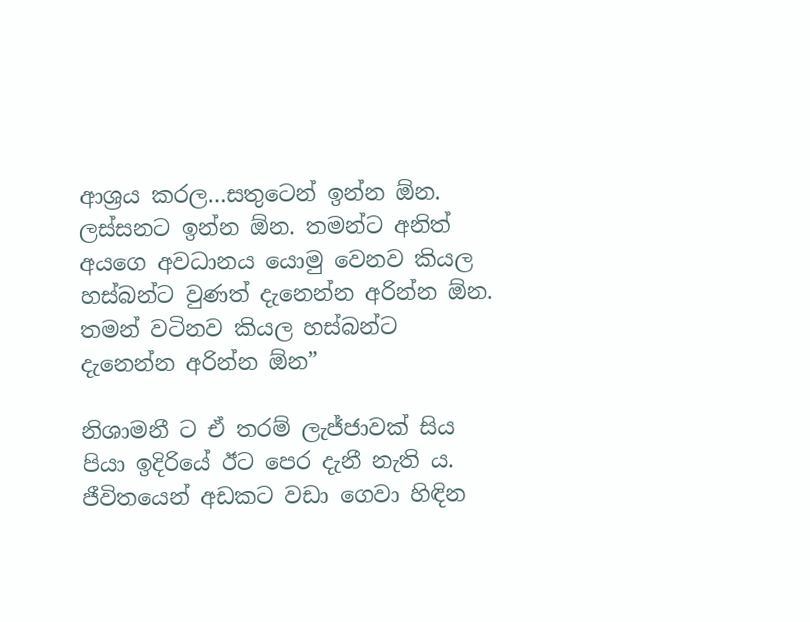ආශ්‍රය කරල…සතුටෙන් ඉන්න ඕන. ලස්සනට ඉන්න ඕන. තමන්ට අනිත් අයගෙ අවධානය යොමු වෙනව කියල හස්බන්ට වුණත් දැනෙන්න අරින්න ඕන. තමන් වටිනව කියල හස්බන්ට දැනෙන්න අරින්න ඕන”

නිශාමනී ට ඒ තරම් ලැජ්ජාවක් සිය පියා ඉදිරියේ ඊට පෙර දැනී නැති ය. ජීවිතයෙන් අඩකට වඩා ගෙවා හිඳින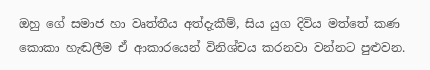ඔහු ගේ සමාජ හා වෘත්තීය අත්දැකීම්, සිය යුග දිවිය මත්තේ කණ කොකා හැඬලීම ඒ ආකාරයෙන් විනිශ්චය කරනවා වන්නට පුළුවන.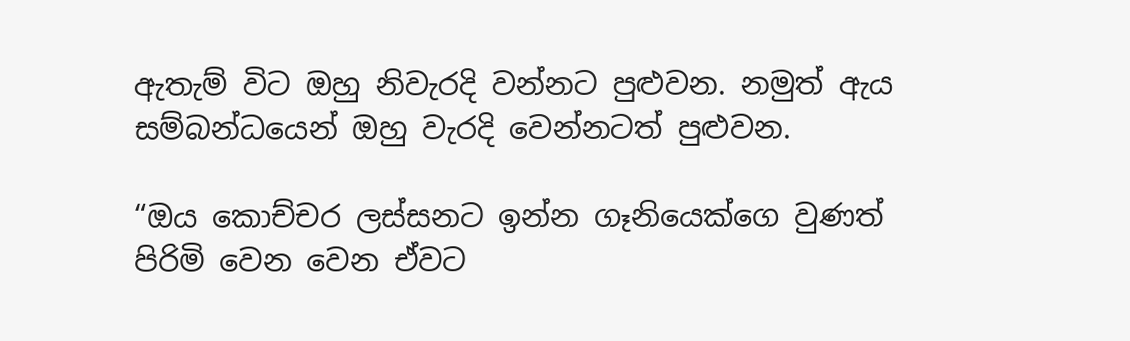ඇතැම් විට ඔහු නිවැරදි වන්නට පුළුවන. නමුත් ඇය සම්බන්ධයෙන් ඔහු වැරදි වෙන්නටත් පුළුවන.

“ඔය කොච්චර ලස්සනට ඉන්න ගෑනියෙක්ගෙ වුණත් පිරිමි වෙන වෙන ඒවට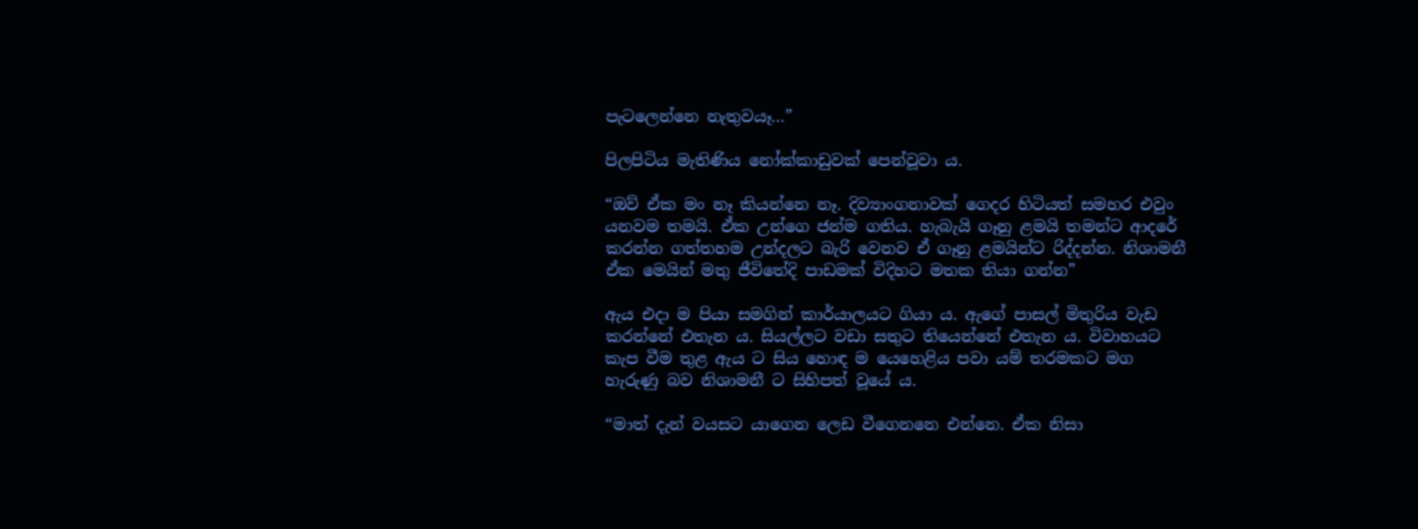පැටලෙන්නෙ නැතුවයෑ…”

පිලපිටිය මැතිණිය නෝක්කාඩුවක් පෙන්වූවා ය.

“ඔව් ඒක මං නෑ කියන්නෙ නෑ. දිව්‍යාංගනාවක් ගෙදර හිටියත් සමහර එවුං යනවම තමයි. ඒක උන්ගෙ ජන්ම ගතිය. හැබැයි ගෑනු ළමයි තමන්ට ආදරේ කරන්න ගත්තහම උන්දලට බැරි වෙනව ඒ ගෑනු ළමයින්ට රිද්දන්න. නිශාමනී ඒක මෙයින් මතු ජීවිතේදි පාඩමක් විදිහට මතක තියා ගන්න”

ඇය එදා ම පියා සමගින් කාර්යාලයට ගියා ය. ඇගේ පාසල් මිතුරිය වැඩ කරන්නේ එතැන ය. සියල්ලට වඩා සතුට තියෙන්නේ එතැන ය. විවාහයට කැප වීම තුළ ඇය ට සිය හොඳ ම යෙහෙළිය පවා යම් තරමකට මග හැරුණු බව නිශාමනී ට සිහිපත් වූයේ ය.

“මාත් දැන් වයසට යාගෙන ලෙඩ වීගෙනනෙ එන්නෙ. ඒක නිසා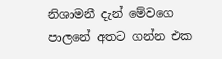නිශාමනී දැන් මේවගෙ පාලනේ අතට ගන්න එක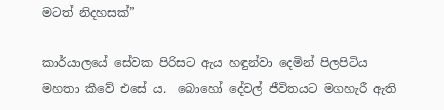මටත් නිදහසක්”

කාර්යාලයේ සේවක පිරිසට ඇය හඳුන්වා දෙමින් පිලපිටිය මහතා කීවේ එසේ ය.  බොහෝ දේවල් ජීවිතයට මගහැරී ඇති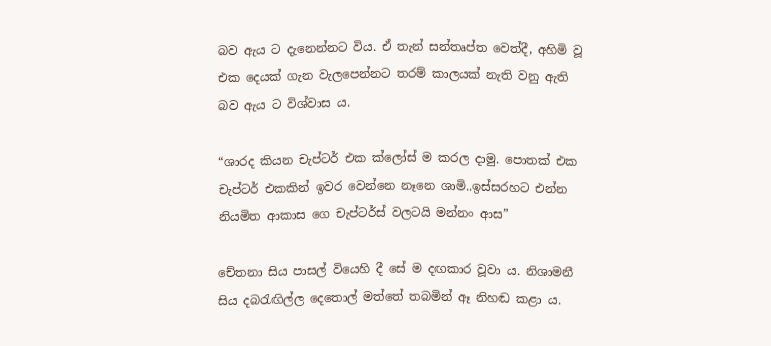බව ඇය ට දැනෙන්නට විය. ඒ තැන් සන්තෘප්ත වෙත්දී, අහිමි වූ එක දෙයක් ගැන වැලපෙන්නට තරම් කාලයක් නැති වනු ඇති බව ඇය ට විශ්වාස ය.

“ශාරද කියන චැප්ටර් එක ක්ලෝස් ම කරල දාමු. පොතක් එක චැප්ටර් එකකින් ඉවර වෙන්නෙ නෑනෙ ශාමි..ඉස්සරහට එන්න නියමිත ආකාස ගෙ චැප්ටර්ස් වලටයි මන්නං ආස”

චේතනා සිය පාසල් වියෙහි දී සේ ම දඟකාර වූවා ය. නිශාමනී සිය දබරැඟිල්ල දෙතොල් මත්තේ තබමින් ඈ නිහඬ කළා ය.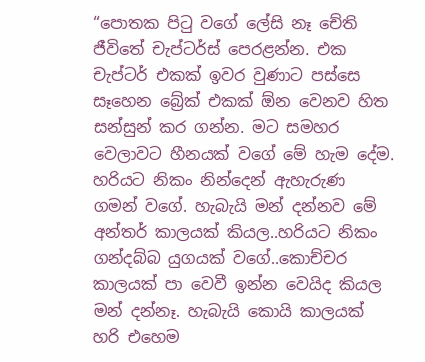“පොතක පිටු වගේ ලේසි නෑ චේති ජීවිතේ චැප්ටර්ස් පෙරළන්න. එක චැප්ටර් එකක් ඉවර වුණාට පස්සෙ සෑහෙන බ්‍රේක් එකක් ඕන වෙනව හිත සන්සුන් කර ගන්න. මට සමහර වෙලාවට හීනයක් වගේ මේ හැම දේම. හරියට නිකං නින්දෙන් ඇහැරුණ ගමන් වගේ. හැබැයි මන් දන්නව මේ අන්තර් කාලයක් කියල..හරියට නිකං ගන්දබ්බ යුගයක් වගේ..කොච්චර කාලයක් පා වෙවී ඉන්න වෙයිද කියල මන් දන්නෑ. හැබැයි කොයි කාලයක් හරි එහෙම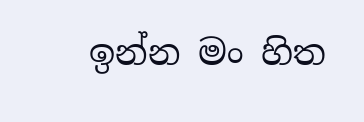ඉන්න මං හිත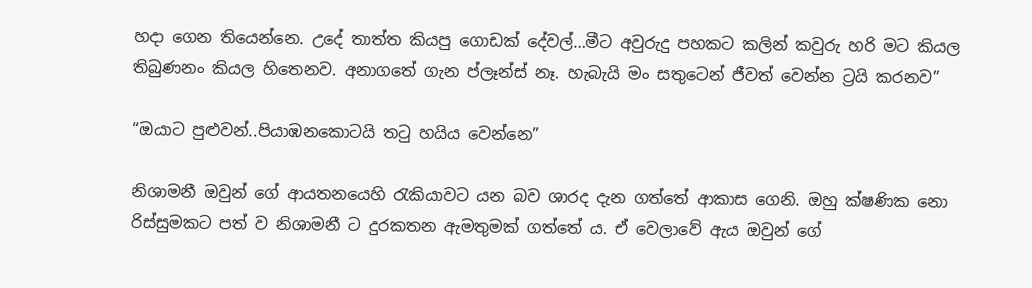හදා ගෙන තියෙන්නෙ. උදේ තාත්ත කියපු ගොඩක් දේවල්…මීට අවුරුදු පහකට කලින් කවුරු හරි මට කියල තිබුණනං කියල හිතෙනව. අනාගතේ ගැන ප්ලෑන්ස් නෑ. හැබැයි මං සතුටෙන් ජීවත් වෙන්න ට්‍රයි කරනව”

“ඔයාට පුළුවන්..පියාඹනකොටයි තටු හයිය වෙන්නෙ”

නිශාමනී ඔවුන් ගේ ආයතනයෙහි රැකියාවට යන බව ශාරද දැන ගත්තේ ආකාස ගෙනි. ඔහු ක්ෂණික නො රිස්සුමකට පත් ව නිශාමනී ට දුරකතන ඇමතුමක් ගත්තේ ය. ඒ වෙලාවේ ඇය ඔවුන් ගේ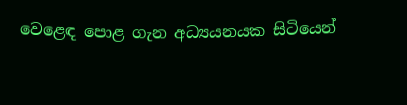වෙළෙඳ පොළ ගැන අධ්‍යයනයක සිටියෙන්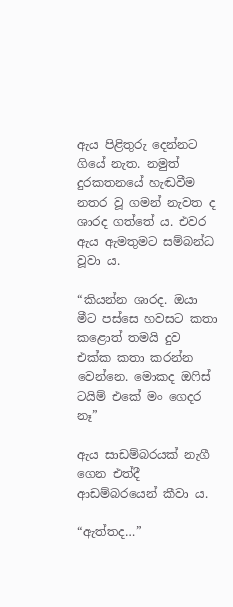ඇය පිළිතුරු දෙන්නට ගියේ නැත. නමුත් දුරකතනයේ හැඬවීම නතර වූ ගමන් නැවත ද ශාරද ගත්තේ ය. එවර ඇය ඇමතුමට සම්බන්ධ වූවා ය.

“කියන්න ශාරද. ඔයා මීට පස්සෙ හවසට කතා කළොත් තමයි දුව එක්ක කතා කරන්න වෙන්නෙ. මොකද ඔෆිස් ටයිම් එකේ මං ගෙදර නෑ”

ඇය සාඩම්බරයක් නැගී ගෙන එත්දී ආඩම්බරයෙන් කීවා ය.

“ඇත්තද…”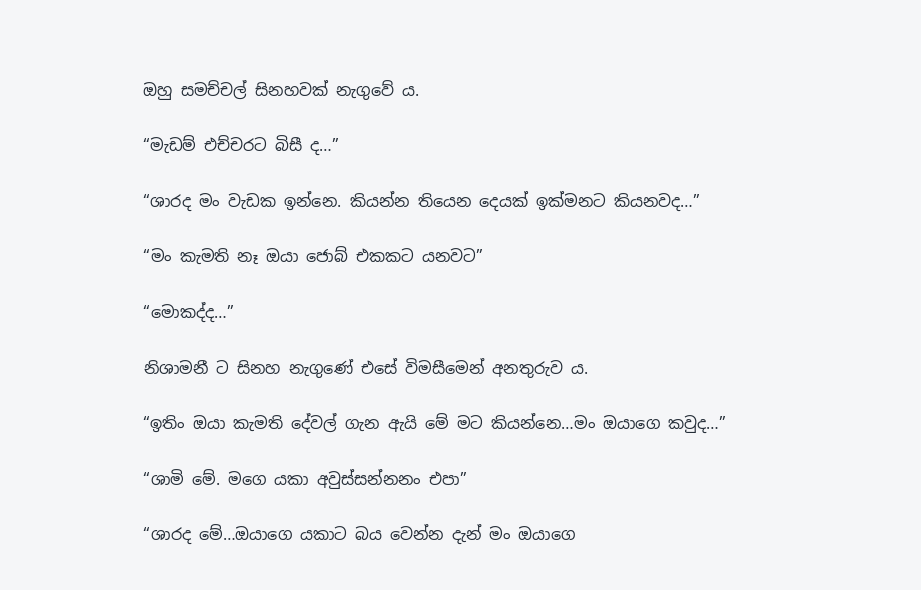ඔහු සමච්චල් සිනහවක් නැගුවේ ය.

“මැඩම් එච්චරට බිසී ද…”

“ශාරද මං වැඩක ඉන්නෙ. කියන්න තියෙන දෙයක් ඉක්මනට කියනවද…”

“මං කැමති නෑ ඔයා ජොබ් එකකට යනවට”

“මොකද්ද…”

නිශාමනී ට සිනහ නැගුණේ එසේ විමසීමෙන් අනතුරුව ය.

“ඉතිං ඔයා කැමති දේවල් ගැන ඇයි මේ මට කියන්නෙ…මං ඔයාගෙ කවුද…”

“ශාමි මේ. මගෙ යකා අවුස්සන්නනං එපා”

“ශාරද මේ…ඔයාගෙ යකාට බය වෙන්න දැන් මං ඔයාගෙ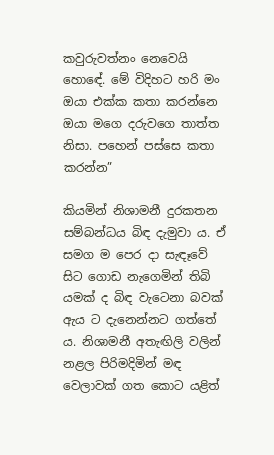කවුරුවත්නං නෙවෙයි හොඳේ. මේ විදිහට හරි මං ඔයා එක්ක කතා කරන්නෙ ඔයා මගෙ දරුවගෙ තාත්ත නිසා. පහෙන් පස්සෙ කතා කරන්න”

කියමින් නිශාමනී දුරකතන සම්බන්ධය බිඳ දැමුවා ය. ඒ සමග ම පෙර දා සැඳෑවේ සිට ගොඩ නැගෙමින් තිබි යමක් ද බිඳ වැටෙනා බවක් ඇය ට දැනෙන්නට ගත්තේ ය. නිශාමනී අතැඟිලි වලින් නළල පිරිමදිමින් මඳ වෙලාවක් ගත කොට යළිත්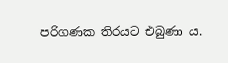පරිගණක තිරයට එබුණා ය.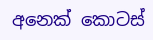අනෙක් කොටස්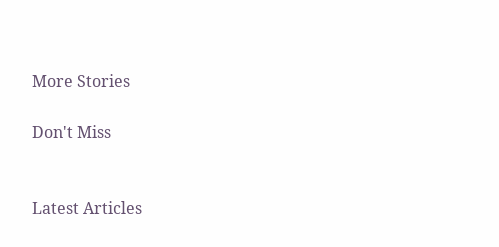More Stories

Don't Miss


Latest Articles